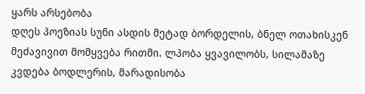ყარს არსებობა
დღეს პოეზიას სუნი ასდის მეტად ბორდელის, ბნელ ოთახისკენ მეძავივით მომყვება რითმი. ლპობა ყვავილობს, სილამაზე კვდება ბოდლერის, მარადისობა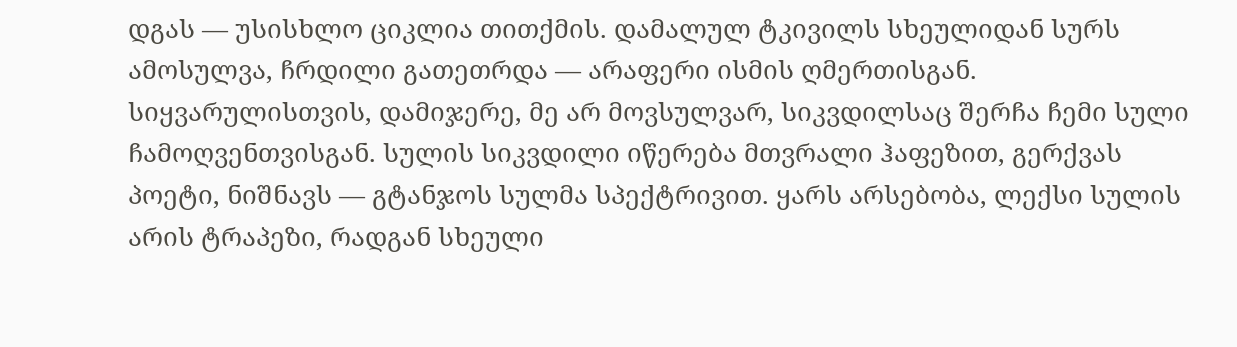დგას — უსისხლო ციკლია თითქმის. დამალულ ტკივილს სხეულიდან სურს ამოსულვა, ჩრდილი გათეთრდა — არაფერი ისმის ღმერთისგან. სიყვარულისთვის, დამიჯერე, მე არ მოვსულვარ, სიკვდილსაც შერჩა ჩემი სული ჩამოღვენთვისგან. სულის სიკვდილი იწერება მთვრალი ჰაფეზით, გერქვას პოეტი, ნიშნავს — გტანჯოს სულმა სპექტრივით. ყარს არსებობა, ლექსი სულის არის ტრაპეზი, რადგან სხეული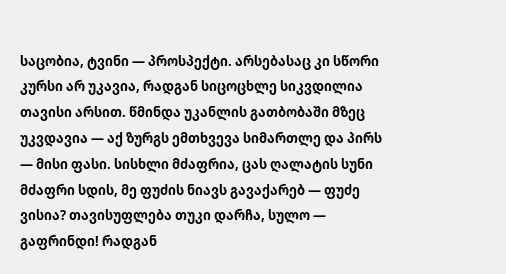საცობია, ტვინი — პროსპექტი. არსებასაც კი სწორი კურსი არ უკავია, რადგან სიცოცხლე სიკვდილია თავისი არსით. წმინდა უკანლის გათბობაში მზეც უკვდავია — აქ ზურგს ემთხვევა სიმართლე და პირს — მისი ფასი. სისხლი მძაფრია, ცას ღალატის სუნი მძაფრი სდის, მე ფუძის ნიავს გავაქარებ — ფუძე ვისია? თავისუფლება თუკი დარჩა, სულო — გაფრინდი! რადგან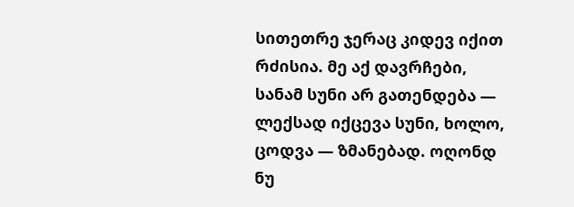სითეთრე ჯერაც კიდევ იქით რძისია. მე აქ დავრჩები, სანამ სუნი არ გათენდება — ლექსად იქცევა სუნი, ხოლო, ცოდვა — ზმანებად. ოღონდ ნუ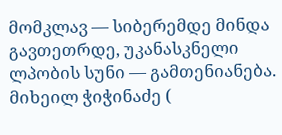მომკლავ — სიბერემდე მინდა გავთეთრდე, უკანასკნელი ლპობის სუნი — გამთენიანება. მიხეილ ჭიჭინაძე (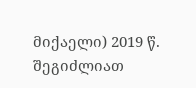მიქაელი) 2019 წ.
შეგიძლიათ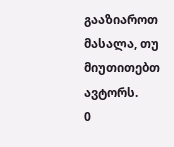გააზიაროთ მასალა, თუ მიუთითებთ ავტორს.
0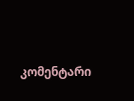კომენტარი